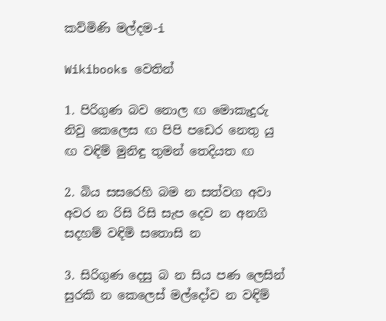කව්මිණි මල්දම-i

Wikibooks වෙතින්

1. පිරිගුණ බව නොල ඟ මොකැදුරු නිවු කෙලෙස ඟ පිපි පඩෙර නෙතු යු ඟ වඳිම් මුනිඳු තුමන් තෙදියත ඟ

2. බිය සසරෙහි බම න සත්වග අවා අවර න රිසි රිසි සැප දෙව න අනගි සදහම් වඳිමි සතොසි න

3. සිරිගුණ දෙසු බ න සිය පණ ලෙසින් සුරකි න කෙලෙස් මල්දෝව න වඳිම්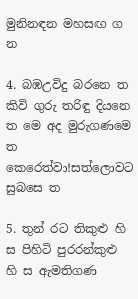මුනිනඳන මහසඟ ග න

4. බඹඋවිදු බරනෙ ත කිවි ගුරු තරිඳු දියනෙ ත මෙ අද මුරුගණමෙ ත කෙරෙත්වා!සත්ලොවට සුබසෙ ත

5. තුන් රට තිකුළු හි ස පිහිටි පුරරන්කුළු හි ස ඇමතිගණ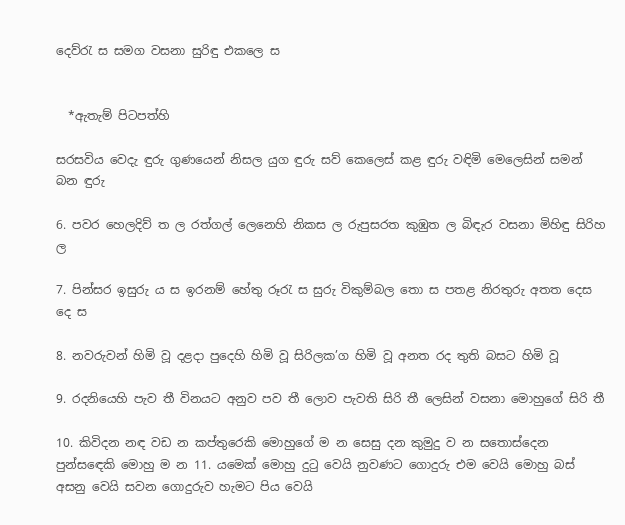දෙව්රැ ස සමග වසනා සුරිඳු එකලෙ ස


  *ඇතැම් පිටපත්හි

සරසවිය වෙදැ ඳුරු ගුණයෙන් නිසල යුග ඳුරු සව් කෙලෙස් කළ ඳුරු වඳිමි මෙලෙසින් සමන් බන ඳුරු

6. පවර හෙලදිව් ත ල රත්ගල් ලෙනෙහි නිකස ල රුපුසරත කුඹුත ල බිඳැර වසනා මිහිඳු සිරිහ ල

7. පින්සර ඉසුරු ය ස ඉරනම් හේතු රූරැ ස සුරු විකුම්බල තො ස පතළ නිරතුරු අතත දෙස දෙ ස

8. නවරුවන් හිමි වූ දළදා පුදෙහි හිමි වූ සිරිලක’ග හිමි වූ අනත රද තුති බසට හිමි වූ

9. රදනියෙහි පැව තී විනයට අනුව පව තී ලොව පැවති සිරි තී ලෙසින් වසනා මොහුගේ සිරි තී

10. කිවිදන නඳ වඩ න කප්තුරෙකි මොහුගේ ම න සෙසු දන කුමුදු ව න සතොස්දෙන පුන්ස‍ඳෙකි මොහු ම න 11. යමෙක් මොහු දුටු වෙයි නුවණට ගොදුරු එම වෙයි මොහු බස් අසනු වෙයි සවන ගොදුරුව හැමට පිය වෙයි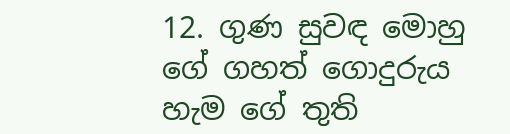12. ගුණ සුවඳ මොහු ගේ ගහත් ගොදුරුය හැම ගේ තුති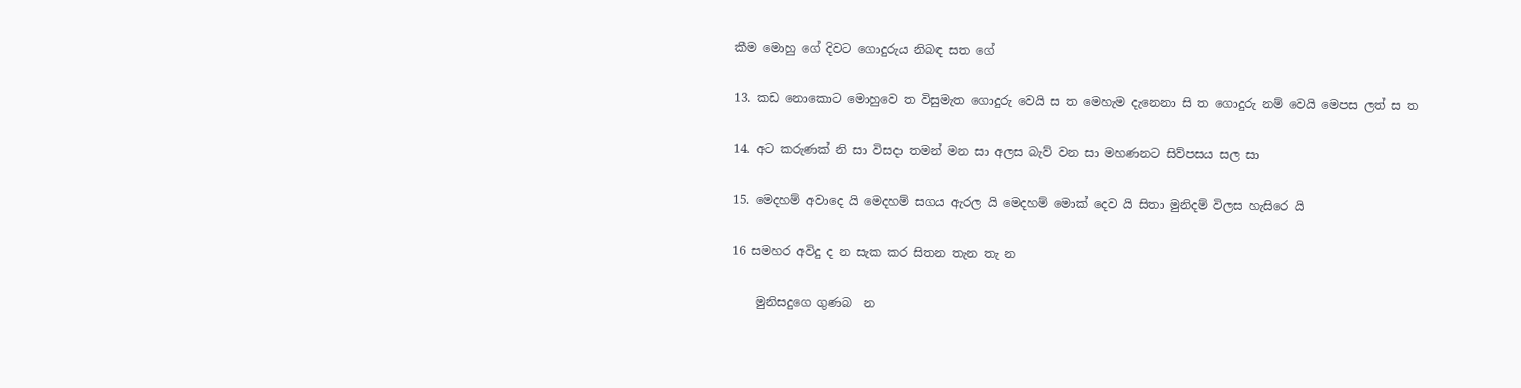කීම මොහු ගේ දිවට ගොදුරුය නිබඳ සත ගේ

13. කඩ නොකොට මොහුවෙ ත විසුමැත ගොදුරු වෙයි ස ත මෙහැම දැනෙනා සි ත ගොදුරු නම් වෙයි මෙපස ලත් ස ත

14. අට කරුණක් නි සා විසදා තමන් මන සා අලස බැව් වන සා මහණනට සිව්පසය සල සා

15. මෙදහම් අවාදෙ යි මෙදහම් සගය ඇරල යි මෙදහම් මොක් දෙව යි සිතා මුනිදම් විලස හැසිරෙ යි

16 සමහර අවිදු ද න සැක කර සිතන තැන තැ න

    මුනිසදුගෙ ගුණබ  න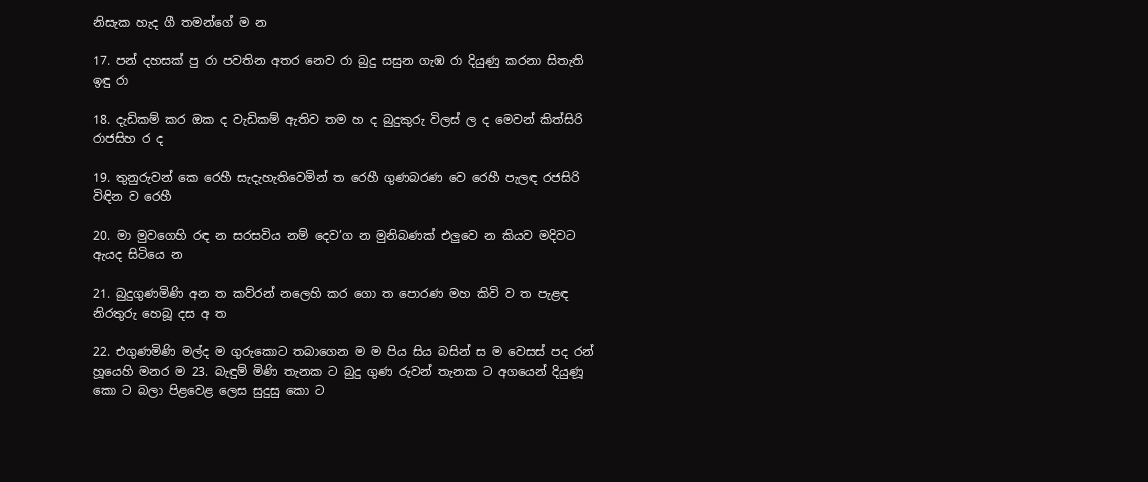නිසැක හැද ගී තමන්ගේ ම න

17. පන් දහසක් පු රා පවතින අතර නෙව රා බුදු සසුන ගැඹ රා දියුණු කරනා සිතැති ඉඳු රා

18. දැඩිකම් කර ඔක ද වැඩිකම් ඇතිව තම හ ද බුදුකුරු විලස් ල ද මෙවන් කිත්සිරි රාජසිහ ර ද

19. තුනුරුවන් කෙ‍ රෙහී සැදැහැතිවෙමින් ත රෙහී ගුණබරණ වෙ රෙහී පැලඳ රජසිරි විඳින ව රෙහී

20. මා මුවගෙහි රඳ න සරසවිය නම් දෙව’ග න මුනිබණක් එලුවෙ න කියව මදිවට ඇයද සිටියෙ න

21. බුදුගුණමිණි අන ත කව්රන් නලෙහි කර ගො ත පොරණ මහ කිවි ව ත පැළඳ නිරතුරු හෙබූ දස අ ත

22. එගුණමිණි මල්ද ම ගුරුකොට තබාගෙන ම ම පිය සිය බසින් ස ම වෙසස් පද රන් හූයෙහි මනර ම 23. බැඳුම් මිණි තැ‍නක ට බුදු ගුණ රුවන් තැනක ට අගයෙන් දියුණූ කො ට බලා පිළවෙළ ලෙස සුදුසු කො ට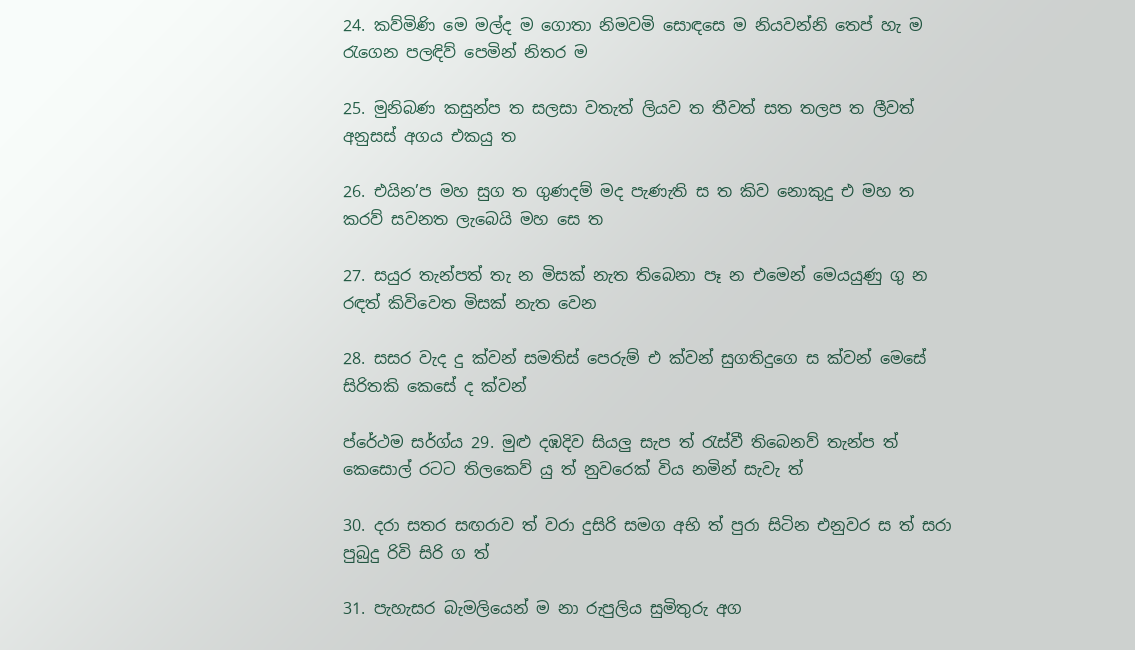24. කව්මිණි මෙ මල්ද ම ගොතා නිමවමි සොඳසෙ ම නියවන්නි තෙප් හැ ම රැගෙන පලඳිව් පෙමින් නිතර ම

25. මුනිබණ කසුන්ප ත සලසා වතැත් ලියව ත තීවත් සත තලප ත ලීවත් අනුසස් අගය එකයු ත

26. එයින’ප මහ සුග ත ගුණදම් මද පැණැති ස ත කිව නොකුදු එ මහ ත කරව් සවනත ලැබෙයි මහ සෙ ත

27. සයුර තැන්පත් තැ න මිසක් නැත තිබෙනා පෑ න එමෙන් මෙයයුණු ගු න රඳත් කිවිවෙත මිසක් නැත වෙන

28. සසර වැද දු ක්වන් සමතිස් පෙරුම් එ ක්වන් සුගතිදුගෙ ස ක්වන් මෙසේ සිරිතකි කෙසේ ද ක්වන්

ප්රේථම සර්ග්ය 29. මුළු දඹදිව සියලු සැප ත් රැස්වී තිබෙනව් තැන්ප ත් කෙසොල් රටට තිලකෙව් යු ත් නුවරෙක් විය නමින් සැවැ ත්

30. දරා සතර සඟරාව ත් වරා දුසිරි සමග අභි ත් පුරා සිටින එනුවර ස ත් සරා පුබුදු රිවි සිරි ග ත්

31. පැහැසර බැමලියෙන් ම නා රුපුලිය සුමිතුරු අග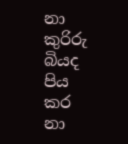නා කුරිරු බියද පිය කර නා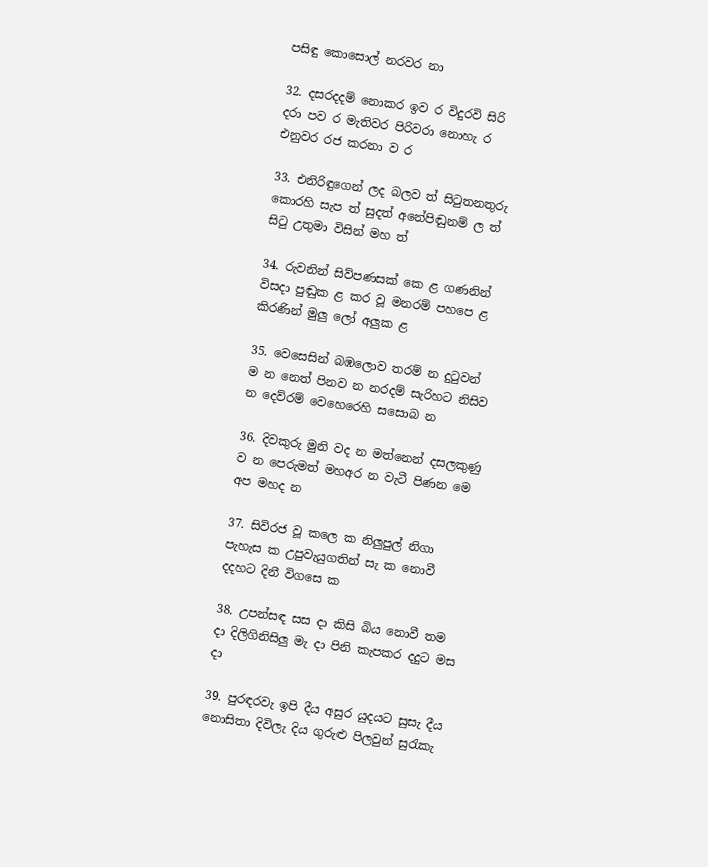පසිඳු කොසොල් නරවර නා

32. දසරදදම් නොකර ඉව ර විදුරවි සිරි දරා පව ර මැතිවර පිරිවරා නොහැ ර එනුවර රජ කරනා ව ර

33. එනිරිඳුගෙන් ලද බලව ත් සිටුතනතුරු කොරහි සැප ත් සුදත් අනේපිඬුනම් ල ත් සිටු උතුමා විසින් මහ ත්

34. රුවනින් සිව්පණසක් කෙ ළ ගණනින් විසදා පුඬුක ළ කර වූ මනරම් පහපෙ ළ කිරණින් මුලු ලෝ අලුක ළ

35. වෙසෙසින් බඹලොව තරම් න දුටුවන් ම න නෙත් පිනව න නරදම් සැරිහට නිසිව න දෙව්රම් වෙහෙරෙහි සසොබ න

36. දිවකුරු මුනි වද න මත්නෙන් දසලකුණු ව න පෙරුමත් මහඅර න වැටී පිණන මෙ අප මහද න

37. සිවිරජ වූ කලෙ ක නිලුපුල් නිගා පැහැස ක උපුවැයුගතින් සැ ක නොවී දදහට දිනී විගසෙ ක

38. උපන්සඳ සස දා කිසි බිය නොවී තම දා දිලිගිනිසිලු මැ දා පිනි කැපකර දදුට මස දා

39. පුරඳරවැ ඉපි දීය අසුර යුදයට සුසැ දීය නොසිතා දිවිලැ දිය ගුරුළු පිලවුන් සුරැකැ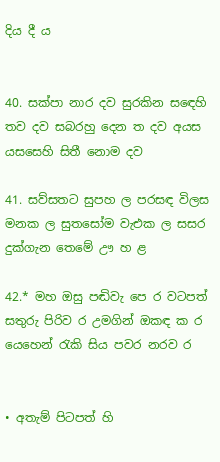දිය දී ය


40. සක්පා නාර දව සුරකින ස‍ඳෙහි තව දව සබරහු දෙන ත දව අයස යසසෙහි සිතී නොම දව

41. සව්සතට සුපහ ල පරසඳ විලස මනක ල සුතසෝම වැඑක ල සසර දුක්ගැන තෙමේ ඌ හ ළ

42.* මහ ඔසු පඬිවැ පෙ ර වටපත් සතුරු පිරිව ර උමගින් ඔකඳ ක ර යෙහෙන් රැකි සිය පවර නරව ර


• අතැම් පිටපත් හි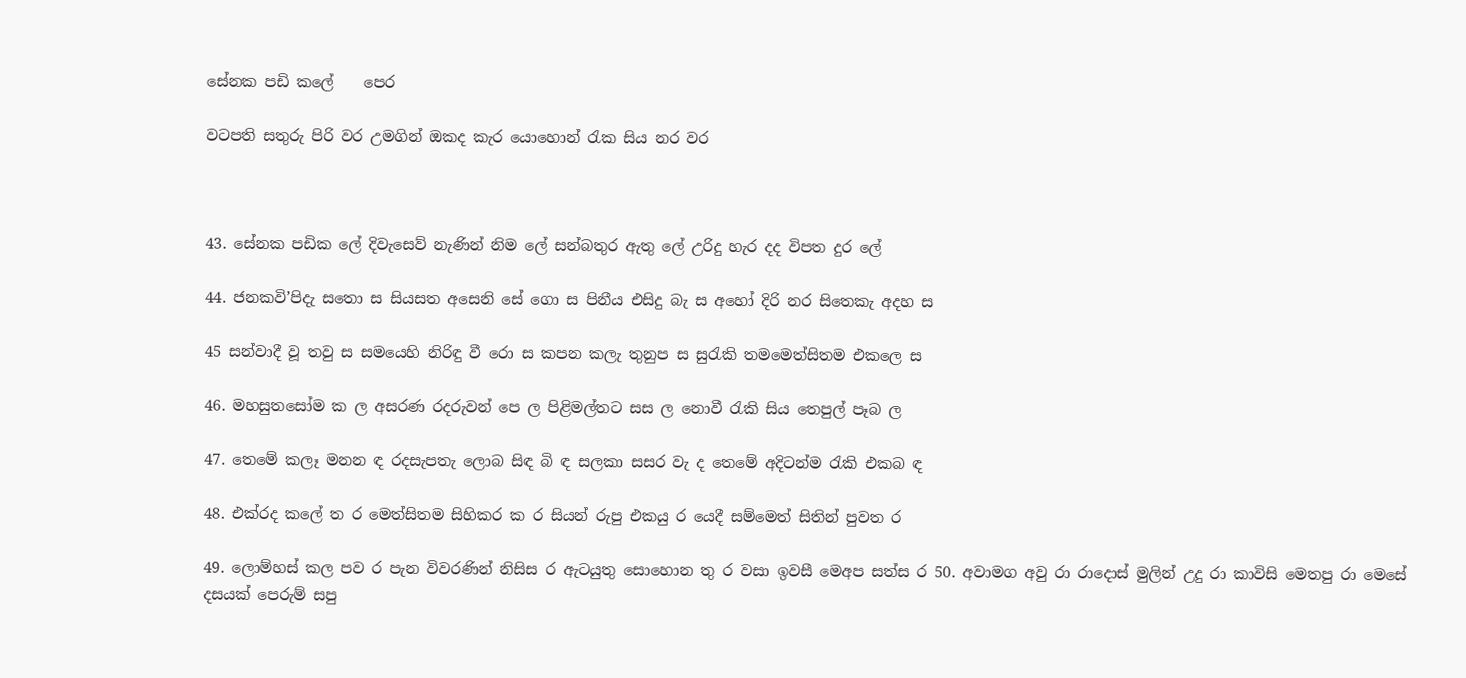සේනක පඩි කලේ    පෙර

වටපති සතුරු පිරි වර උමගින් ඔකද කැර යොහොන් රැක සිය නර වර



43. සේනක පඩික ලේ දිවැසෙව් නැණින් නිම ලේ සන්බතුර ඇතු ලේ උරිදු හැර දද විපත දුර ලේ

44. ජනකවි’පිදැ සතො ස සියසත අසෙනි සේ ගො ස පිනීය එසිදු බැ ස අහෝ දිරි නර සිතෙකැ අදහ ස

45 සන්වාදී වූ තවු ස සමයෙහි නිරිඳු වී රො ස කපන කලැ තුනුප ස සුරැකි තමමෙත්සිතම එකලෙ ස

46. මහසුතසෝම ක ල අසරණ රදරුවන් පෙ ල පිළිමල්තට සස ල නොවී රැකි සිය තෙපුල් පෑබ ල

47. තෙමේ කලෑ මනන ඳ රදසැපතැ ලොබ සිඳ බි ඳ සලකා සසර වැ ද තෙමේ අදිටන්ම රැකි එකබ ඳ

48. එක්රද කලේ ත ර මෙත්සිතම සිහිකර ක ර සියන් රුපු එකයු ර යෙදී සම්මෙත් සිතින් පුවත ර

49. ලොම්හස් කල පව ර පැන විවරණින් නිසිස ර ඇටයුතු සොහොන තු ර වසා ඉවසී මෙඅප සත්ස ර 50. අවාමග අවු රා රාදොස් මුලින් උදු රා කාවිසි මෙතපු රා මෙසේ දසයක් පෙරුම් සපු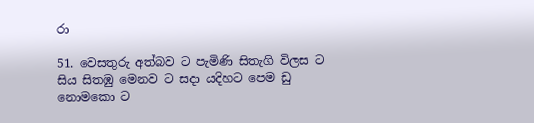රා

51. වෙසතුරු අත්බව ට පැමිණි සිතැගි විලස ට සිය සිතඹු මෙනව ට සදා යදිහට පෙම ඩු නොමකො ට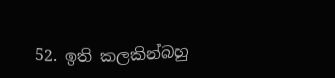52. ඉති කලකින්බහු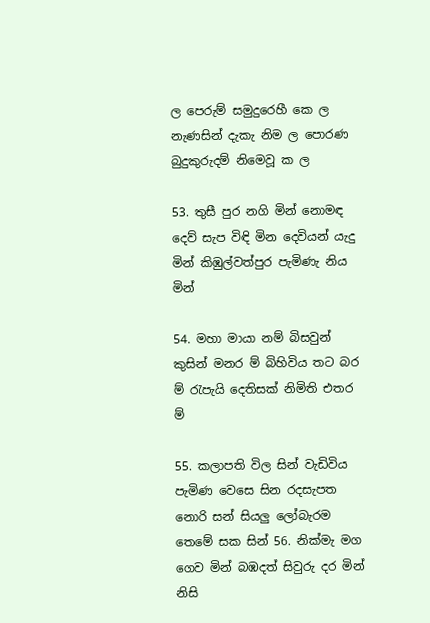ල පෙරුම් සමුදුරෙහී කෙ ල නැණසින් දැකැ නිම ල පොරණ බුදුකුරුදම් නිමෙවූ ක ල

53. තුසී පුර නගි මින් නොමඳ දෙව් සැප විඳි මින දෙවියන් යැදු මින් කිඹුල්වත්පුර පැමිණැ නිය මින්

54. මහා මායා නම් බිසවුන් කුසින් මනර ම් බිහිවිය තට බර ම් රැපැයි දෙතිසක් නිමිති එතර ම්

55. කලාපති විල සින් වැඩිවිය පැමිණ වෙසෙ සින රදසැපත නොරි සන් සියලු ලෝබැරම තෙමේ සක සින් 56. නික්මැ මග ගෙව මින් බඹදත් සිවුරු දර මින් නිසි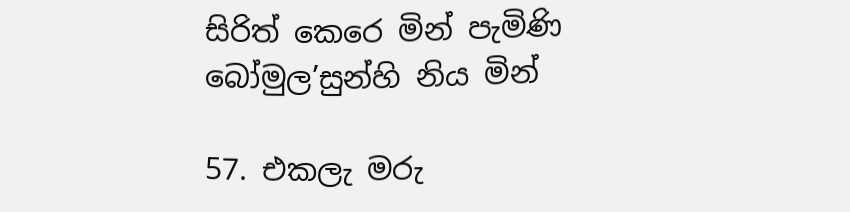සිරිත් කෙරෙ මින් පැමිණි බෝමුල’සුන්හි නිය මින්

57. එකලැ මරු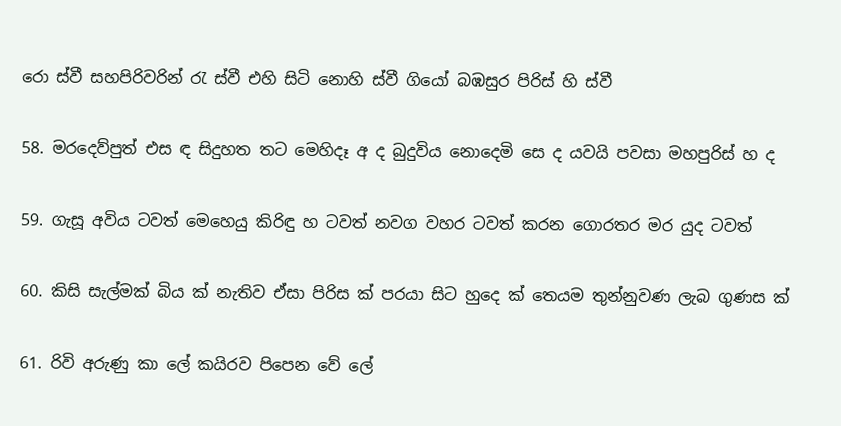රො ස්වී සහපිරිවරින් රැ ස්වී එහි සිටි නොහි ස්වී ගියෝ බඹසුර පිරිස් හි ස්වී

58. මරදෙව්පුත් එස ඳ සිදුහත තට මෙහිදෑ අ ද බුදුවිය නොදෙමි සෙ ද යවයි පවසා මහපුරිස් හ ද

59. ගැසූ අවිය ටවත් මෙහෙයු කිරිඳු හ ටවත් නවග වහර ටවත් කරන ගොරතර මර යුද ටවත්

60. කිසි සැල්මක් බිය ක් නැතිව ඒසා පිරිස ක් පරයා සිට හුදෙ ක් තෙයම තුන්නුවණ ලැබ ගුණස ක්

61. රිවි අරුණු කා ලේ කයිරව පිපෙන වේ ලේ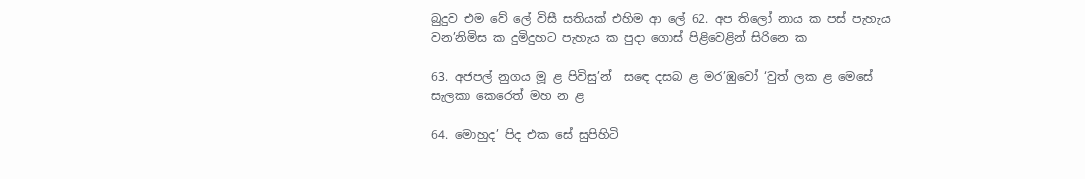බුදුව එම වේ ලේ විසී සතියක් එහිම ආ ලේ 62. අප තිලෝ නාය ක පස් පැහැය වන’නිමිස ක දුමිදුහට පැහැය ක පුදා ගොස් පිළිවෙළින් සිරිනෙ ක

63. අජපල් නුගය මූ ළ පිවිසු’න් ‍ ස‍ඳෙ දසබ ළ මර’ඹුවෝ ‘වුත් ලක ළ මෙසේ සැලකා කෙරෙත් මහ න ළ

64. මොහුද’ පිද එක සේ සුපිහිටි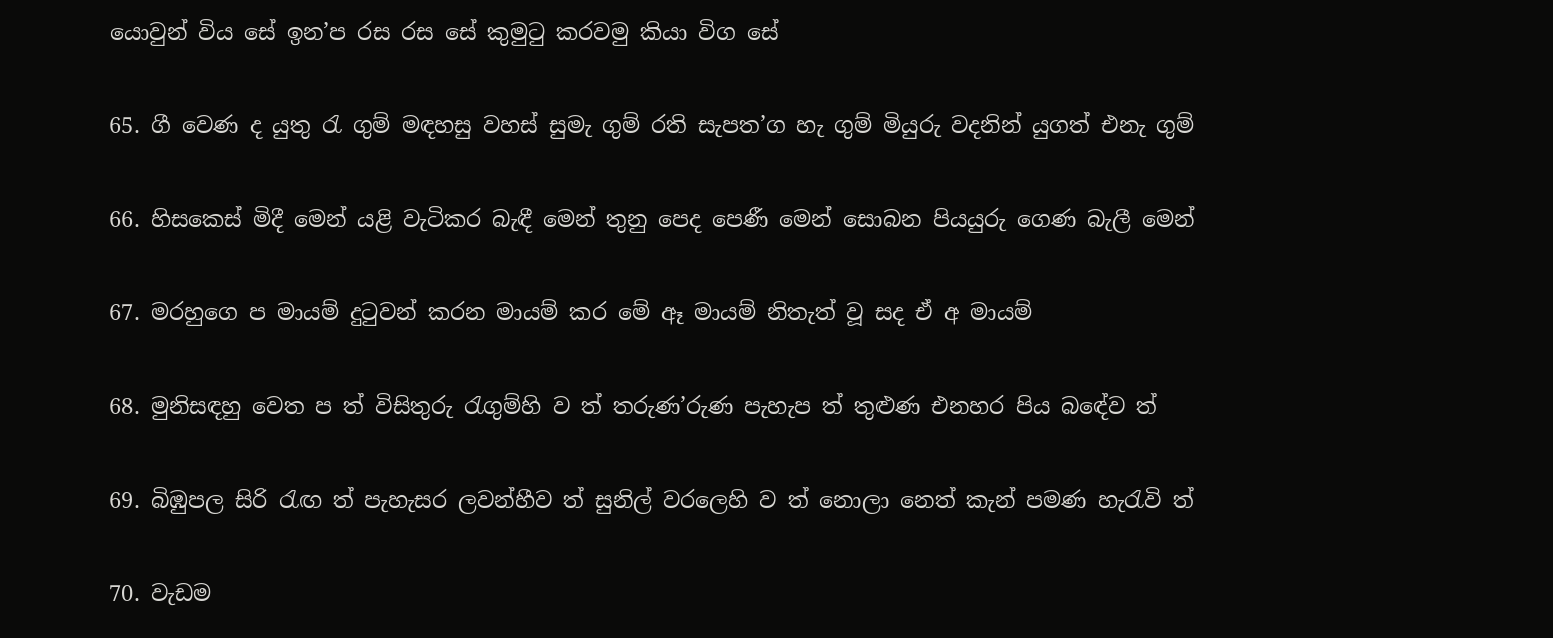යොවුන් විය සේ ඉන’ප රස රස සේ කුමුටු කරවමු කියා විග සේ

65. ගී වෙණ ද යුතු රැ ගුම් මඳහසු වහස් සුමැ ගුම් රති සැපත’ග හැ ගුම් මියුරු වදනින් යුගත් එනැ ගුම්

66. හිසකෙස් මිදී මෙන් යළි වැටිකර බැඳී‍ මෙන් තුනු පෙද පෙණී මෙන් සොබන පියයුරු ගෙණ බැලී මෙන්

67. මරහුගෙ ප මායම් දුටුවන් කරන මායම් කර මේ ඈ මායම් නිතැත් වූ සද ඒ අ මායම්

68. මුනිසඳහු වෙත ප ත් විසිතුරු රැගුම්හි ව ත් තරුණ’රුණ පැහැප ත් තුළුණ එනහර පිය බඳේව ත්

69. බිඹුපල සිරි රැඟ ත් පැහැසර ලවන්හීව ත් සුනිල් වරලෙහි ව ත් නොලා නෙත් කැන් පමණ හැරැවි ත්

70. වැඩම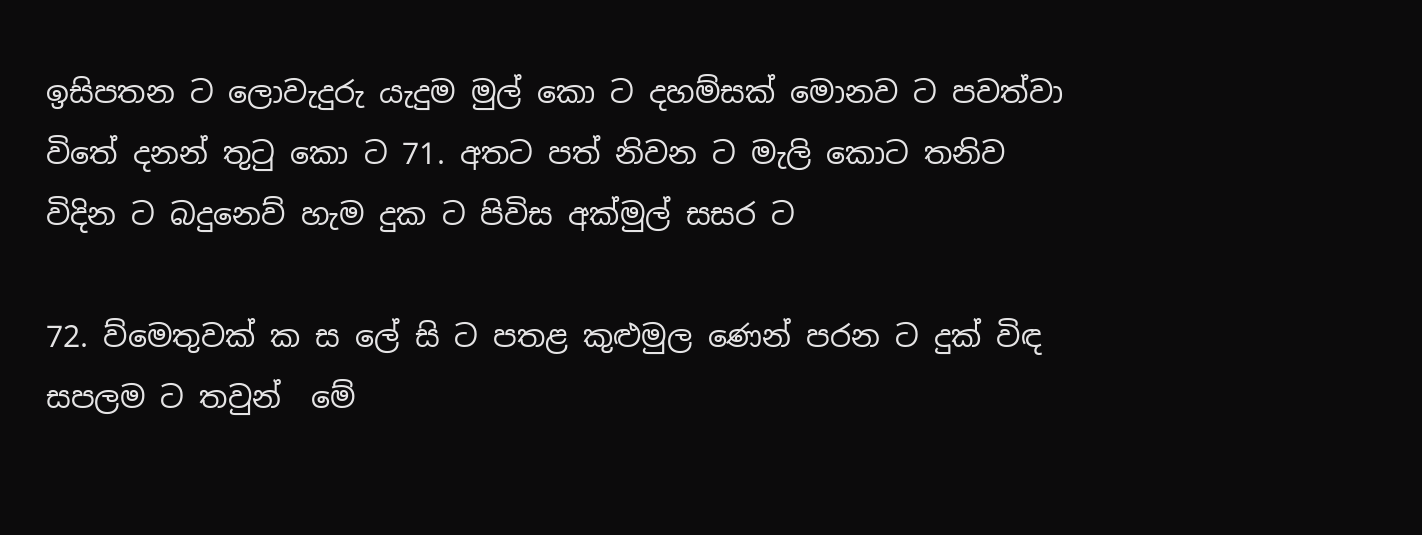ඉසිපතන ට ලොවැදුරු යැදුම මුල් කො ට දහම්සක් මොනව ‍ට පවත්වා විතේ දනන් තුටු කො ට 71. අතට පත් නිවන ට මැලි‍ කොට තනිව විදින ට බදු‍නෙව් හැම දුක ට පිවිස අක්මුල් සසර ට

72. ව්මෙතුවක් ක‍ ස ලේ සි ට පතළ කුළු‍මුල ණෙන් පරන ට දුක් විඳ සපලම ට තවුන් ‍ මේ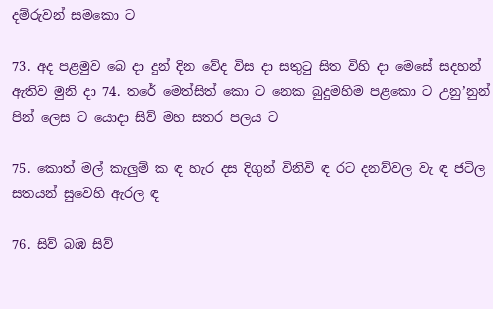දම්රුවන් සමකො ට

73. අද පළමුව බෙ දා දුන් දින වේද විස දා සතුටු සිත විහි දා මෙසේ සදහන් ඇතිව මුනි දා 74. තරේ මෙත්සිත් කො ට නෙක බුදුමහිම පළකො ට උනු’නුන් පින් ලෙස ට යොදා සිව් මහ සතර පලය ට

75. කොත් මල් කැලුම් ක ඳ හැර දස දිගුන් විනිවි ඳ රට දනව්වල වැ ඳ ජටිල සතයන් සුවෙහි ඇරල ඳ

76. සිව් බඹ සිව්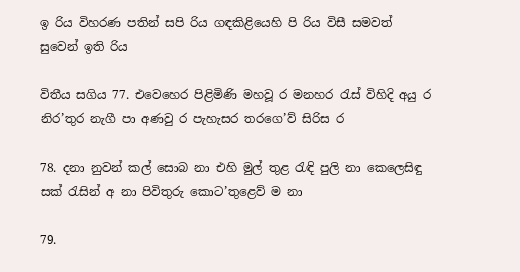ඉ රිය විහරණ පතින් සපි රිය ගඳකිළියෙහි පි රිය විසී සමවත් සුවෙන් ඉති රිය

විතීය සගිය 77. එවෙහෙර පිළිමිණි මහවූ ර මනහර රැස් විහිදි අයු ර නිර’තුර නැගී පා අණවු ර පැහැසර තරගෙ’ව් සිරිස ර

78. දනා නුවන් කල් සොබ නා එහි මුල් තුළ රැඳි පුලි නා කෙලෙසිඳු සක් රැසින් අ නා පිවිතුරු කොට’තුළෙව් ම නා

79.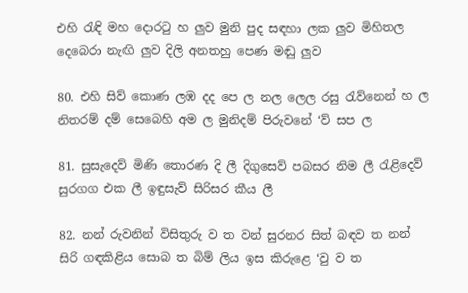එහි රැඳි මහ දොරටු හ ලුව මුනි පුද සඳහා ලක ලුව මිහිතල දෙබෙරා නැඟි ලුව දිලි අනතහු පෙණ මඬු ලුව

80. එහි සිව් කොණ ලඹ දද පෙ ල නල ලෙල රසු රැව්නෙන් හ ල නිතරම් දම් සෙබෙහි අම ල මුනිදම් පිරු‍වනේ ‘ව් සප ල

81. සුසැදෙව් මිණි තොරණ දි ලී දිගුසෙව් පබසර නිම ලී රැළිදෙව් සුරගග එක ලී ඉඳුසැව් සිරිසර කීය ලී

82. නන් රුවනින් විසිතුරු ව ත වන් සුරනර සිත් බඳව ත නන් සිරි ගඳකිළිය සොබ ත බිම් ලිය ඉස කිරු‍ළෙ ‘වු ව ත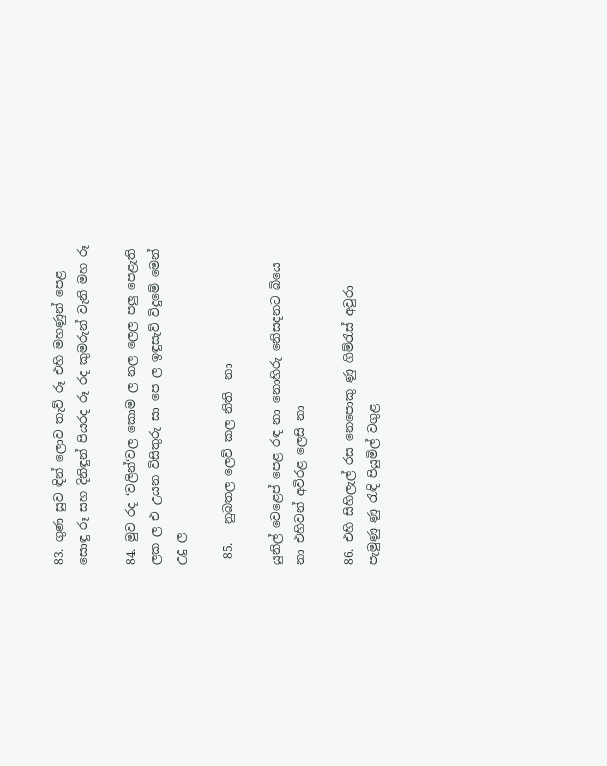83. ගුණ සුව ඳින් ලොව තැව් රූ එහි මහණුන් පෙළ සොඳු රූ සහ දිනිඳුන් පියරද රූ රද කුමරුන් වැනි මහ රූ

84. මුව රද ‘වලින්‘වල කොම ල නල ලෙල පලු පෙළැති ලක ල එ උයන විසිතුරු සා පෙ ල ඉඳුසැව් විදුමේ මෙන් උදු ල ‍‍‍ ‍‍

 85.   නුබතල ලෙව් කල නිති  නා

යුනිල් වෙළෙප් පෙළ රඳ නා නොහිරු නෙිසදනට බියෙ නා එහිවන් අවිරළ ලෙසි නා

86. එහි සිහිලැල් රස නෙපොකු ණු ගිම්රැස් අවුරා පැමුණු ණු රැඳි පියුමිල් වගුළ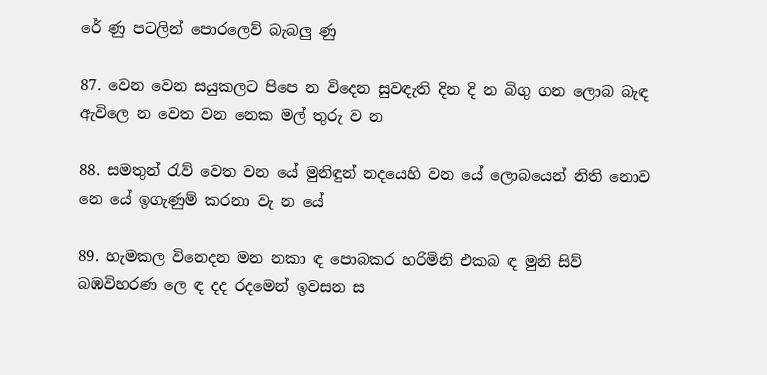රේ ණු පටලින් පොරලෙව් බැබලු ණු

87. වෙන වෙන සයුකලට පිපෙ න විදෙන සුවඳැති දින දි න බිගු ගන ලොබ බැඳ ඇවිලෙ න වෙත වන නෙක මල් තුරු ව න

88. සමතුන් රැව් ‍වෙත වන යේ මුනිඳුන් නදයෙහි වන යේ ලොබයෙන් නිති නොව නෙ යේ ඉගැණුම් කරනා වැ න යේ

89. හැමකල විනෙදන මන නකා ඳ පොබකර හරිමිනි එකබ ඳ මුනි සිව් බඹවිහරණ ලෙ ඳ දද රදමෙන් ඉවසන ස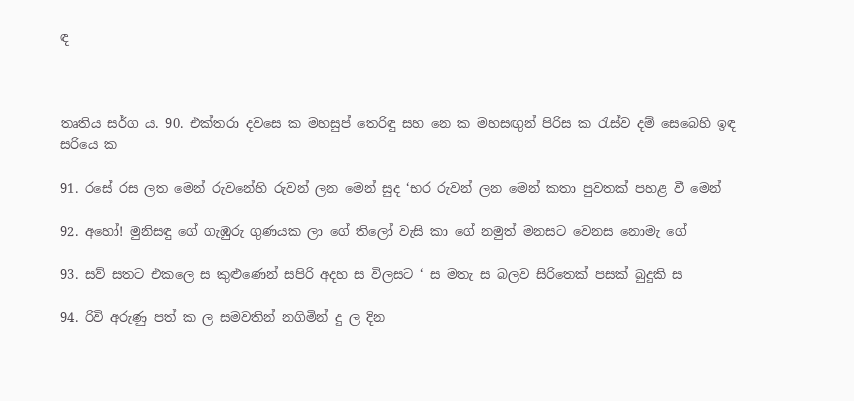ඳ



තෘතිය සර්ග ය. 90. එක්තරා දවසෙ ක මහසුප් තෙරිඳු සහ නෙ ක මහසඟුන් පිරිස ක රැස්ව දම් සෙබෙහි ඉඳ සරියෙ ක

91. රසේ රස ලත මෙන් රුවනේහි රුවන් ලන මෙන් සුද ‘භර රුවන් ලන මෙන් කතා පුවතක් පහළ වී මෙන්

92. අහෝ! මුනිසඳු‍ ‍ගේ ගැඹුරු ගුණයක ලා ගේ තිලෝ වැසි කා ගේ නමුත් මනසට වෙනස නොමැ ගේ

93. සව් සතට එකලෙ ස කුළුණෙන් සපිරි අදහ ස විලසට ‘ ස මතැ ස බලව සිරිතෙක් පසක් බුදුකි ස

94. රිවි අරුණු පත් ක ල සමවතින් නගිමින් දු ල දින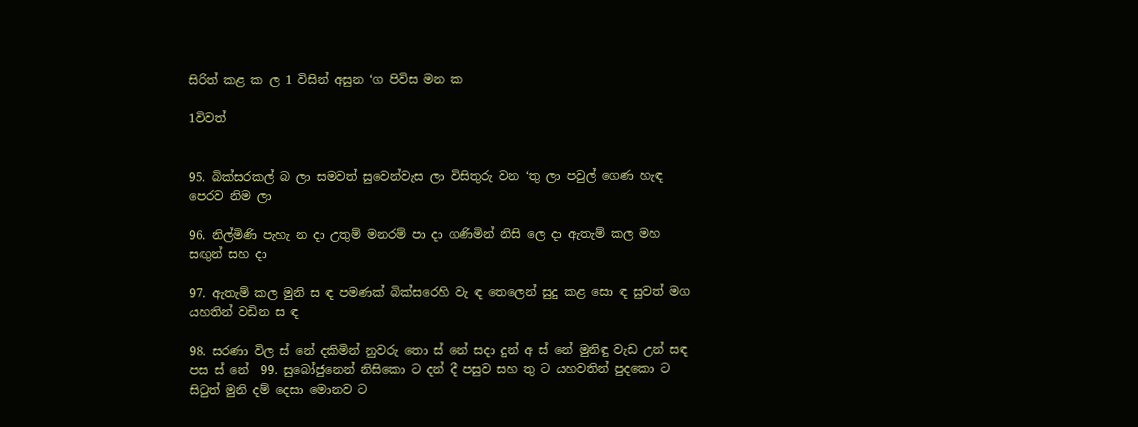සිරිත් කළ ක ල 1 විසින් අසුන ‘ග පිවිස මන ක

1විවත්


95. බික්සරකල් බ ලා සමවත් සුවෙන්වැස ලා විසිතුරු වන ‘තු ලා පවුල් ගෙණ හැඳ පෙරව නිම ලා

96. නිල්මිණි පැහැ න දා උතුම් මනරම් පා දා ගණිමින් නිසි ලෙ දා ඇතැම් කල මහ සඟුන් සහ දා

97. ඇතැම් කල මුනි ස ඳ පමණක් බික්සරෙහි වැ ඳ තෙලෙන් සුදු කළ සො ඳ සුවත් මග යහතින් වඩින ස ඳ

98. සරණා විල ස් නේ දකිමින් නුවරු තො ස් නේ සදා දුන් අ ස් නේ මුනිඳු වැඩ උන් සඳ පස ස් නේ ‍ 99. සුබෝජුනෙන් නිසිකො ට දන් දී පසුව සහ තු ට යහවතින් පුදකො ට සිටුත් මුනි දම් දෙසා මොනව ට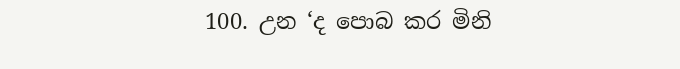100. උන ‘ද පොබ කර මිනි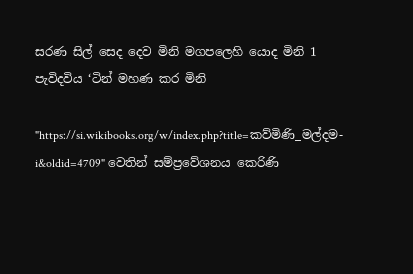සරණ සිල් සෙද දෙව මිනි මගපලෙහි යොද මිනි 1 පැවිදවිය ‘ටින් මහණ කර මිනි

"https://si.wikibooks.org/w/index.php?title=කව්මිණි_මල්දම-i&oldid=4709" වෙතින් සම්ප්‍රවේශනය කෙරිණි